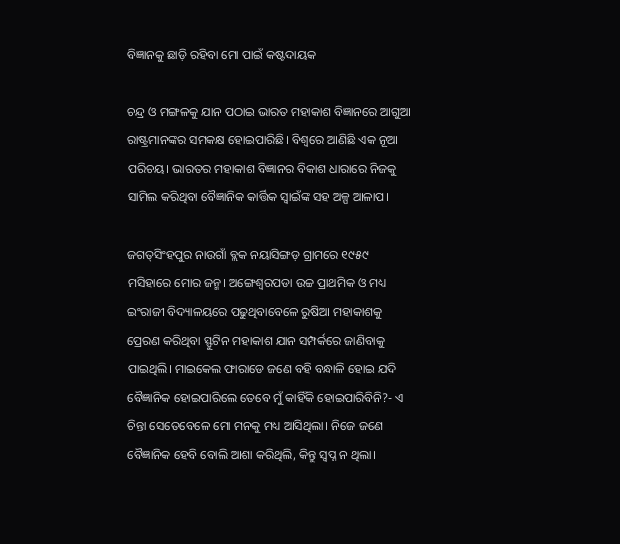ବିଜ୍ଞାନକୁ ଛାଡ଼ି ରହିବା ମୋ ପାଇଁ କଷ୍ଟଦାୟକ

ଚନ୍ଦ୍ର ଓ ମଙ୍ଗଳକୁ ଯାନ ପଠାଇ ଭାରତ ମହାକାଶ ବିଜ୍ଞାନରେ ଆଗୁଆ ରାଷ୍ଟ୍ରମାନଙ୍କର ସମକକ୍ଷ ହୋଇପାରିଛି। ବିଶ୍ୱରେ ଆଣିଛି ଏକ ନୂଆ ପରିଚୟ। ଭାରତର ମହାକାଶ ବିଜ୍ଞାନର ବିକାଶ ଧାରାରେ ନିଜକୁ ସାମିଲ କରିଥିବା ବୈଜ୍ଞାନିକ କାର୍ତ୍ତିକ ସ୍ବାଇଁଙ୍କ ସହ ଅଳ୍ପ ଆଳାପ।

ଜଗତ୍‌ସିଂହପୁର ନାଉଗାଁ ବ୍ଲକ ନୟାସିଙ୍ଗଡ଼ ଗ୍ରାମରେ ୧୯୫୯ ମସିହାରେ ମୋର ଜନ୍ମ। ଅଙ୍ଗେଶ୍ୱରପଡା ଉଚ୍ଚ ପ୍ରାଥମିକ ଓ ମଧ୍ୟ ଇଂରାଜୀ ବିଦ୍ୟାଳୟରେ ପଢୁଥିବାବେଳେ ରୁଷିଆ ମହାକାଶକୁ ପ୍ରେରଣ କରିଥିବା ସ୍ଫୁଟିନ ମହାକାଶ ଯାନ ସମ୍ପର୍କରେ ଜାଣିବାକୁ ପାଇଥିଲି। ମାଇକେଲ ଫାରାଡେ ଜଣେ ବହି ବନ୍ଧାଳି ହୋଇ ଯଦି ବୈଜ୍ଞାନିକ ହୋଇପାରିଲେ ତେବେ ମୁଁ କାହିଁକି ହୋଇପାରିବିନି?- ଏ ଚିନ୍ତା ସେତେବେଳେ ମୋ ମନକୁ ମଧ୍ୟ ଆସିଥିଲା। ନିଜେ ଜଣେ ବୈଜ୍ଞାନିକ ହେବି ବୋଲି ଆଶା କରିଥିଲି, କିନ୍ତୁ ସ୍ବପ୍ନ ନ ଥିଲା।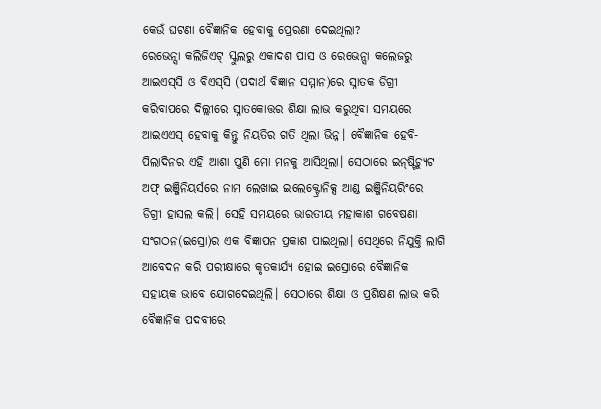କେଉଁ ଘଟଣା ବୈଜ୍ଞାନିକ ହେବାକୁ ପ୍ରେରଣା ଦେଇଥିଲା?
ରେଭେନ୍ସା କଲିଜିଏଟ୍‌ ସ୍କୁଲରୁ ଏକାଦଶ ପାସ ଓ ରେଭେନ୍ସା କଲେଜରୁ ଆଇଏସ୍‌ସି ଓ ବିଏସ୍‌ସି (ପଦାର୍ଥ ବିଜ୍ଞାନ ସମ୍ମାନ)ରେ ସ୍ନାତକ ଡିଗ୍ରୀ କରିବାପରେ ଦିଲ୍ଲୀରେ ସ୍ନାତକୋତ୍ତର ଶିକ୍ଷା ଲାଭ କରୁଥିବା ସମୟରେ ଆଇଏଏସ୍‌ ହେବାକୁ କିନ୍ତୁ ନିୟତିର ଗତି ଥିଲା ଭିନ୍ନ। ବୈଜ୍ଞାନିକ ହେବି- ପିଲାଦିନର ଏହି ଆଶା ପୁଣି ମୋ ମନକୁ ଆସିଥିଲା। ସେଠାରେ ଇନ୍‌ଷ୍ଟିଚ୍ୟୁଟ ଅଫ୍‌ ଇଞ୍ଜିନିୟର୍ସରେ ନାମ ଲେଖାଇ ଇଲେକ୍ଟ୍ରୋନିକ୍ସ ଆଣ୍ଡ ଇଞ୍ଜିନିୟରିଂରେ ଡିଗ୍ରୀ ହାସଲ କଲି। ସେହି ସମୟରେ ଭାରତୀୟ ମହାକାଶ ଗବେଷଣା ସଂଗଠନ(ଇସ୍ରୋ)ର ଏକ ବିଜ୍ଞାପନ ପ୍ରକାଶ ପାଇଥିଲା। ସେଥିରେ ନିଯୁକ୍ତି ଲାଗି ଆବେଦନ କରି ପରୀକ୍ଷାରେ କୃତକାର୍ଯ୍ୟ ହୋଇ ଇସ୍ରୋରେ ବୈଜ୍ଞାନିକ ସହାୟକ ଭାବେ ଯୋଗଦେଇଥିଲି। ସେଠାରେ ଶିକ୍ଷା ଓ ପ୍ରଶିକ୍ଷଣ ଲାଭ କରି ବୈଜ୍ଞାନିକ ପଦବୀରେ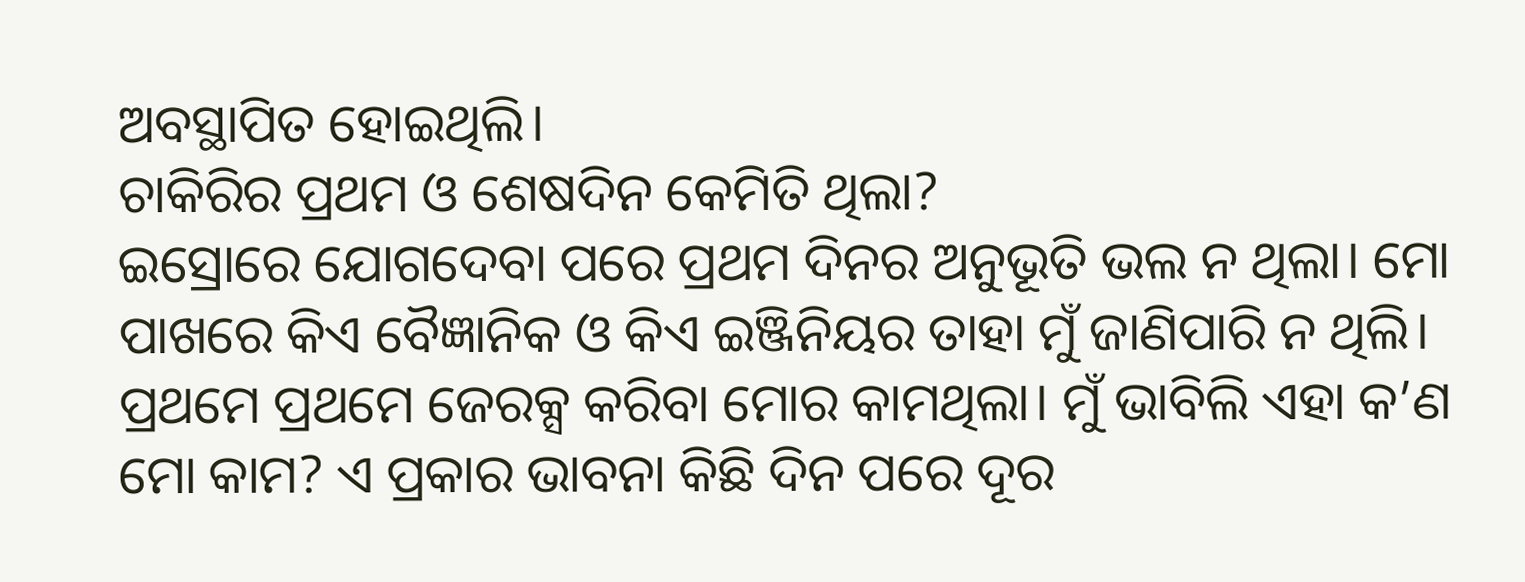ଅବସ୍ଥାପିତ ହୋଇଥିଲି।
ଚାକିରିର ପ୍ରଥମ ଓ ଶେଷଦିନ କେମିତି ଥିଲା?
ଇସ୍ରୋରେ ଯୋଗଦେବା ପରେ ପ୍ରଥମ ଦିନର ଅନୁଭୂତି ଭଲ ନ ଥିଲା। ମୋ ପାଖରେ କିଏ ବୈଜ୍ଞାନିକ ଓ କିଏ ଇଞ୍ଜିନିୟର ତାହା ମୁଁ ଜାଣିପାରି ନ ଥିଲି। ପ୍ରଥମେ ପ୍ରଥମେ ଜେରକ୍ସ କରିବା ମୋର କାମଥିଲା। ମୁଁ ଭାବିଲି ଏହା କ’ଣ ମୋ କାମ? ଏ ପ୍ରକାର ଭାବନା କିଛି ଦିନ ପରେ ଦୂର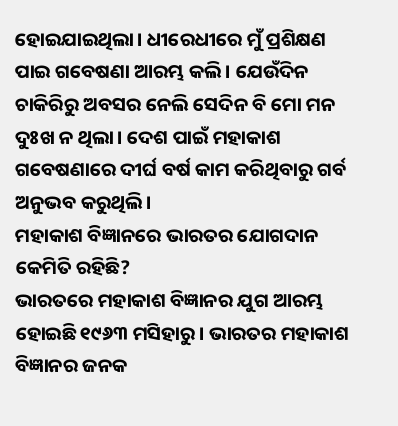ହୋଇଯାଇଥିଲା। ଧୀରେଧୀରେ ମୁଁ ପ୍ରଶିକ୍ଷଣ ପାଇ ଗବେଷଣା ଆରମ୍ଭ କଲି। ଯେଉଁଦିନ ଚାକିରିରୁ ଅବସର ନେଲି ସେଦିନ ବି ମୋ ମନ ଦୁଃଖ ନ ଥିଲା। ଦେଶ ପାଇଁ ମହାକାଶ ଗବେଷଣାରେ ଦୀର୍ଘ ବର୍ଷ କାମ କରିଥିବାରୁ ଗର୍ବ ଅନୁଭବ କରୁଥିଲି।
ମହାକାଶ ବିଜ୍ଞାନରେ ଭାରତର ଯୋଗଦାନ କେମିତି ରହିଛି?
ଭାରତରେ ମହାକାଶ ବିଜ୍ଞାନର ଯୁଗ ଆରମ୍ଭ ହୋଇଛି ୧୯୬୩ ମସିହାରୁ। ଭାରତର ମହାକାଶ ବିଜ୍ଞାନର ଜନକ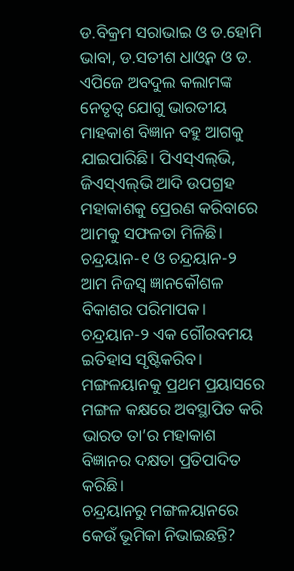ଡ.ବିକ୍ରମ ସରାଭାଇ ଓ ଡ.ହୋମି ଭାବା, ଡ.ସତୀଶ ଧାଓ୍ବନ ଓ ଡ. ଏପିଜେ ଅବଦୁଲ କଲାମଙ୍କ ନେତୃତ୍ୱ ଯୋଗୁ ଭାରତୀୟ ମାହକାଶ ବିଜ୍ଞାନ ବହୁ ଆଗକୁ ଯାଇପାରିଛି। ପିଏସ୍‌ଏଲ୍‌ଭି, ଜିଏସ୍‌ଏଲ୍‌ଭି ଆଦି ଉପଗ୍ରହ ମହାକାଶକୁ ପ୍ରେରଣ କରିବାରେ ଆମକୁ ସଫଳତା ମିଳିଛି। ଚନ୍ଦ୍ରୟାନ-୧ ଓ ଚନ୍ଦ୍ରୟାନ-୨ ଆମ ନିଜସ୍ବ ଜ୍ଞାନକୌଶଳ ବିକାଶର ପରିମାପକ। ଚନ୍ଦ୍ରୟାନ-୨ ଏକ ଗୌରବମୟ ଇତିହାସ ସୃଷ୍ଟିକରିବ। ମଙ୍ଗଳୟାନକୁ ପ୍ରଥମ ପ୍ରୟାସରେ ମଙ୍ଗଳ କକ୍ଷରେ ଅବସ୍ଥାପିତ କରି ଭାରତ ତା’ର ମହାକାଶ ବିଜ୍ଞାନର ଦକ୍ଷତା ପ୍ରତିପାଦିତ କରିଛି।
ଚନ୍ଦ୍ରୟାନରୁ ମଙ୍ଗଳୟାନରେ କେଉଁ ଭୂମିକା ନିଭାଇଛନ୍ତି?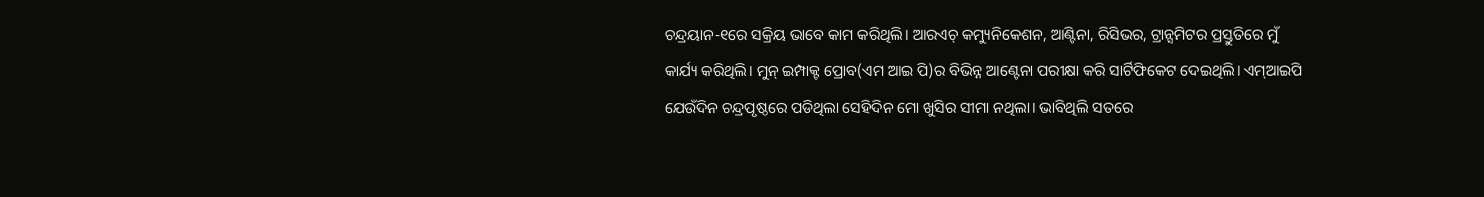ଚନ୍ଦ୍ରୟାନ-୧ରେ ସକ୍ରିୟ ଭାବେ କାମ କରିଥିଲି। ଆରଏଚ୍‌ କମ୍ୟୁନିକେଶନ, ଆଣ୍ଟିନା, ରିସିଭର, ଟ୍ରାନ୍ସମିଟର ପ୍ରସ୍ତୁତିରେ ମୁଁ କାର୍ଯ୍ୟ କରିଥିଲି। ମୁନ୍‌ ଇମ୍ପାକ୍ଟ ପ୍ରୋବ(ଏମ ଆଇ ପି)ର ବିଭିନ୍ନ ଆଣ୍ଟେନା ପରୀକ୍ଷା କରି ସାର୍ଟିଫିକେଟ ଦେଇଥିଲି। ଏମ୍‌ଆଇପି ଯେଉଁଦିନ ଚନ୍ଦ୍ରପୃଷ୍ଠରେ ପଡିଥିଲା ସେହିଦିନ ମୋ ଖୁସିର ସୀମା ନଥିଲା। ଭାବିଥିଲି ସତରେ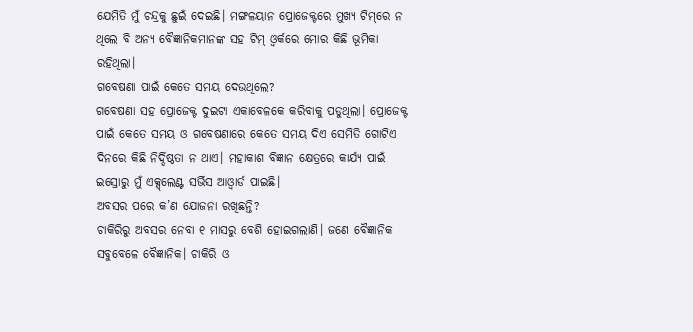ଯେମିତି ମୁଁ ଚନ୍ଦ୍ରକୁ ଛୁଇଁ ଦେଇଛି। ମଙ୍ଗଳୟାନ ପ୍ରୋଜେକ୍ଟରେ ମୁଖ୍ୟ ଟିମ୍‌ରେ ନ ଥିଲେ ବି ଅନ୍ୟ ବୈଜ୍ଞାନିକମାନଙ୍କ ସହ ଟିମ୍‌ ଓ୍ବର୍କରେ ମୋର କିଛି ଭୂମିକା ରହିଥିଲା।
ଗବେଷଣା ପାଇଁ କେତେ ସମୟ ଦେଉଥିଲେ?
ଗବେଷଣା ସହ ପ୍ରୋଜେକ୍ଟ ଦୁଇଟା ଏକାବେଳକେ କରିବାକୁ ପଡୁଥିଲା। ପ୍ରୋଜେକ୍ଟ ପାଇଁ କେତେ ସମୟ ଓ ଗବେଷଣାରେ କେତେ ସମୟ ଦିଏ ସେମିତି ଗୋଟିଏ ଦିନରେ କିଛି ନିର୍ଦ୍ଦିଷ୍ଠତା ନ ଥାଏ। ମହାକାଶ ବିଜ୍ଞାନ କ୍ଷେତ୍ରରେ କାର୍ଯ୍ୟ ପାଇଁ ଇସ୍ରୋରୁ ମୁଁ ଏକ୍ସ୍‌ଲେଣ୍ଟ ସର୍ଭିସ ଆଓ୍ବାର୍ଡ ପାଇଛି।
ଅବସର ପରେ କ’ଣ ଯୋଜନା ରଖିଛନ୍ତି?
ଚାକିରିରୁ ଅବସର ନେବା ୧ ମାସରୁ ବେଶି ହୋଇଗଲାଣି। ଜଣେ ବୈଜ୍ଞାନିକ ସବୁବେଳେ ବୈଜ୍ଞାନିକ। ଚାକିରି ଓ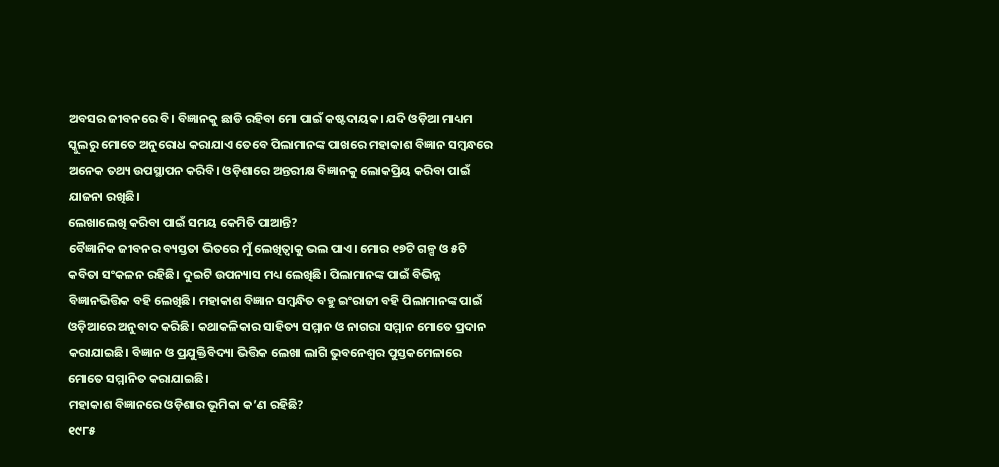ଅବସର ଜୀବନରେ ବି। ବିଜ୍ଞାନକୁ ଛାଡି ରହିବା ମୋ ପାଇଁ କଷ୍ଟଦାୟକ। ଯଦି ଓଡ଼ିଆ ମାଧ୍ୟମ ସ୍କୁଲରୁ ମୋତେ ଅନୁରୋଧ କରାଯାଏ ତେବେ ପିଲାମାନଙ୍କ ପାଖରେ ମହାକାଶ ବିଜ୍ଞାନ ସମ୍ବନ୍ଧରେ ଅନେକ ତଥ୍ୟ ଉପସ୍ଥାପନ କରିବି। ଓଡ଼ିଶାରେ ଅନ୍ତରୀକ୍ଷ ବିଜ୍ଞାନକୁ ଲୋକପ୍ରିୟ କରିବା ପାଇଁ ଯାଜନା ରଖିଛି।
ଲେଖାଲେଖି କରିବା ପାଇଁ ସମୟ କେମିତି ପାଆନ୍ତି?
ବୈଜ୍ଞାନିକ ଜୀବନର ବ୍ୟସ୍ତତା ଭିତରେ ମୁଁ ଲେଖିତ୍ବାକୁ ଭଲ ପାଏ। ମୋର ୧୭ଟି ଗଳ୍ପ ଓ ୫ଟି କବିତା ସଂକଳନ ରହିଛି। ଦୁଇଟି ଉପନ୍ୟାସ ମଧ୍ୟ ଲେଖିଛି। ପିଲାମାନଙ୍କ ପାଇଁ ବିଭିନ୍ନ ବିଜ୍ଞାନଭିତ୍ତିକ ବହି ଲେଖିଛି। ମହାକାଶ ବିଜ୍ଞାନ ସମ୍ବନ୍ଧିତ ବହୁ ଇଂରାଜୀ ବହି ପିଲାମାନଙ୍କ ପାଇଁ ଓଡ଼ିଆରେ ଅନୁବାଦ କରିଛି। କଥାକଳିକାର ସାହିତ୍ୟ ସମ୍ମାନ ଓ ନାଗରା ସମ୍ମାନ ମୋତେ ପ୍ରଦାନ କରାଯାଇଛି। ବିଜ୍ଞାନ ଓ ପ୍ରଯୁକ୍ତିବିଦ୍ୟା ଭିତ୍ତିକ ଲେଖା ଲାଗି ଭୁବନେଶ୍ୱର ପୁସ୍ତକମେଳାରେ ମୋତେ ସମ୍ମାନିତ କରାଯାଇଛି।
ମହାକାଶ ବିଜ୍ଞାନରେ ଓଡ଼ିଶାର ଭୂମିକା କ’ଣ ରହିଛି?
୧୯୮୫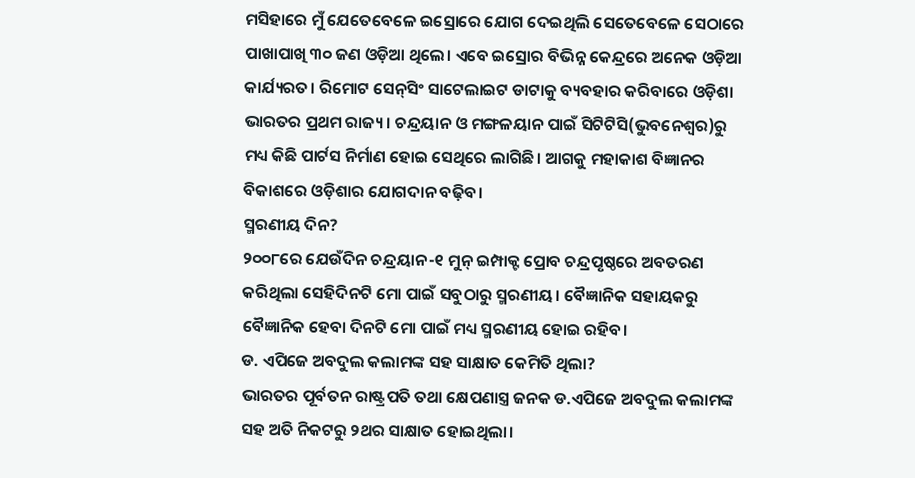ମସିହାରେ ମୁଁ ଯେତେବେଳେ ଇସ୍ରୋରେ ଯୋଗ ଦେଇଥିଲି ସେତେବେଳେ ସେଠାରେ ପାଖାପାଖି ୩୦ ଜଣ ଓଡ଼ିଆ ଥିଲେ। ଏବେ ଇସ୍ରୋର ବିଭିନ୍ନ କେନ୍ଦ୍ରରେ ଅନେକ ଓଡ଼ିଆ କାର୍ଯ୍ୟରତ। ରିମୋଟ ସେନ୍‌ସିଂ ସାଟେଲାଇଟ ଡାଟାକୁ ବ୍ୟବହାର କରିବାରେ ଓଡ଼ିଶା ଭାରତର ପ୍ରଥମ ରାଜ୍ୟ। ଚନ୍ଦ୍ରୟାନ ଓ ମଙ୍ଗଳୟାନ ପାଇଁ ସିଟିଟିସି(ଭୁବନେଶ୍ୱର)ରୁ ମଧ୍ୟ କିଛି ପାର୍ଟସ ନିର୍ମାଣ ହୋଇ ସେଥିରେ ଲାଗିଛି। ଆଗକୁ ମହାକାଶ ବିଜ୍ଞାନର ବିକାଶରେ ଓଡ଼ିଶାର ଯୋଗଦାନ ବଢ଼ିବ।
ସ୍ମରଣୀୟ ଦିନ?
୨୦୦୮ରେ ଯେଉଁଦିନ ଚନ୍ଦ୍ରୟାନ-୧ ମୁନ୍‌ ଇମ୍ପାକ୍ଟ ପ୍ରୋବ ଚନ୍ଦ୍ରପୃଷ୍ଠରେ ଅବତରଣ କରିଥିଲା ସେହିଦିନଟି ମୋ ପାଇଁ ସବୁଠାରୁ ସ୍ମରଣୀୟ। ବୈଜ୍ଞାନିକ ସହାୟକରୁ ବୈଜ୍ଞାନିକ ହେବା ଦିନଟି ମୋ ପାଇଁ ମଧ୍ୟ ସ୍ମରଣୀୟ ହୋଇ ରହିବ।
ଡ. ଏପିଜେ ଅବଦୁଲ କଲାମଙ୍କ ସହ ସାକ୍ଷାତ କେମିତି ଥିଲା?
ଭାରତର ପୂର୍ବତନ ରାଷ୍ଟ୍ରପତି ତଥା କ୍ଷେପଣାସ୍ତ୍ର ଜନକ ଡ.ଏପିଜେ ଅବଦୁଲ କଲାମଙ୍କ ସହ ଅତି ନିକଟରୁ ୨ଥର ସାକ୍ଷାତ ହୋଇଥିଲା।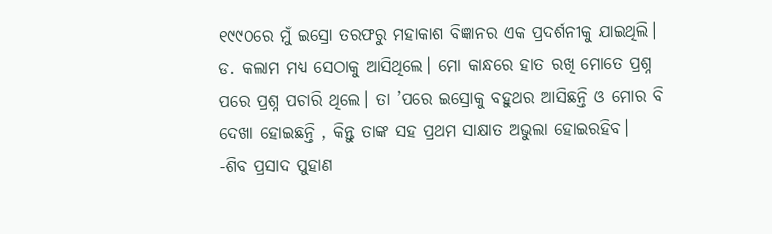୧୯୯୦ରେ ମୁଁ ଇସ୍ରୋ ତରଫରୁ ମହାକାଶ ବିଜ୍ଞାନର ଏକ ପ୍ରଦର୍ଶନୀକୁ ଯାଇଥିଲି। ଡ. କଲାମ ମଧ୍ୟ ସେଠାକୁ ଆସିଥିଲେ। ମୋ କାନ୍ଧରେ ହାତ ରଖି ମୋତେ ପ୍ରଶ୍ନ ପରେ ପ୍ରଶ୍ନ ପଚାରି ଥିଲେ। ତା ’ପରେ ଇସ୍ରୋକୁ ବହୁଥର ଆସିଛନ୍ତି ଓ ମୋର ବି ଦେଖା ହୋଇଛନ୍ତି , କିନ୍ତୁ ତାଙ୍କ ସହ ପ୍ରଥମ ସାକ୍ଷାତ ଅଭୁଲା ହୋଇରହିବ।
-ଶିବ ପ୍ରସାଦ ପୁହାଣ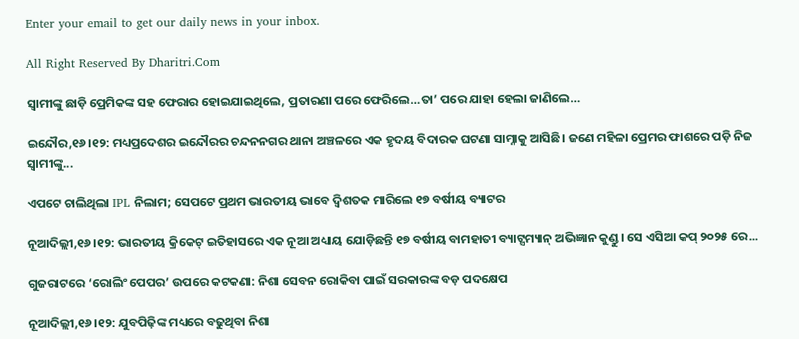Enter your email to get our daily news in your inbox.

All Right Reserved By Dharitri.Com

ସ୍ବାମୀଙ୍କୁ ଛାଡ଼ି ପ୍ରେମିକଙ୍କ ସହ ଫେରାର ହୋଇଯାଇଥିଲେ, ପ୍ରତାରଣା ପରେ ଫେରିଲେ…ତା’ ପରେ ଯାହା ହେଲା ଜାଣିଲେ…

ଇନ୍ଦୌର,୧୬।୧୨: ମଧ୍ୟପ୍ରଦେଶର ଇନ୍ଦୌରର ଚନ୍ଦନନଗର ଥାନା ଅଞ୍ଚଳରେ ଏକ ହୃଦୟ ବିଦାରକ ଘଟଣା ସାମ୍ନାକୁ ଆସିଛି। ଜଣେ ମହିଳା ପ୍ରେମର ଫାଶରେ ପଡ଼ି ନିଜ ସ୍ବାମୀଙ୍କୁ...

ଏପଟେ ଚାଲିଥିଲା IPL ନିଲାମ; ସେପଟେ ପ୍ରଥମ ଭାରତୀୟ ଭାବେ ଦ୍ୱିଶତକ ମାରିଲେ ୧୭ ବର୍ଷୀୟ ବ୍ୟାଟର

ନୂଆଦିଲ୍ଲୀ,୧୬।୧୨: ଭାରତୀୟ କ୍ରିକେଟ୍ ଇତିହାସରେ ଏକ ନୂଆ ଅଧ୍ୟାୟ ଯୋଡ଼ିଛନ୍ତି ୧୭ ବର୍ଷୀୟ ବାମହାତୀ ବ୍ୟାଟ୍ସମ୍ୟାନ୍ ଅଭିଜ୍ଞାନ କୁଣ୍ଡୁ। ସେ ଏସିଆ କପ୍ ୨୦୨୫ ରେ...

ଗୁଜରାଟରେ ‘ରୋଲିଂ ପେପର’ ଉପରେ କଟକଣା: ନିଶା ସେବନ ରୋକିବା ପାଇଁ ସରକାରଙ୍କ ବଡ଼ ପଦକ୍ଷେପ

ନୂଆଦିଲ୍ଲୀ,୧୬।୧୨: ଯୁବପିଢ଼ିଙ୍କ ମଧ୍ୟରେ ବଢୁଥିବା ନିଶା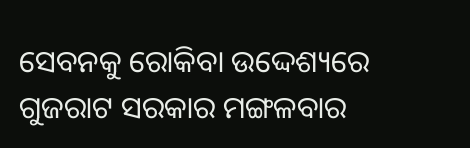ସେବନକୁ ରୋକିବା ଉଦ୍ଦେଶ୍ୟରେ ଗୁଜରାଟ ସରକାର ମଙ୍ଗଳବାର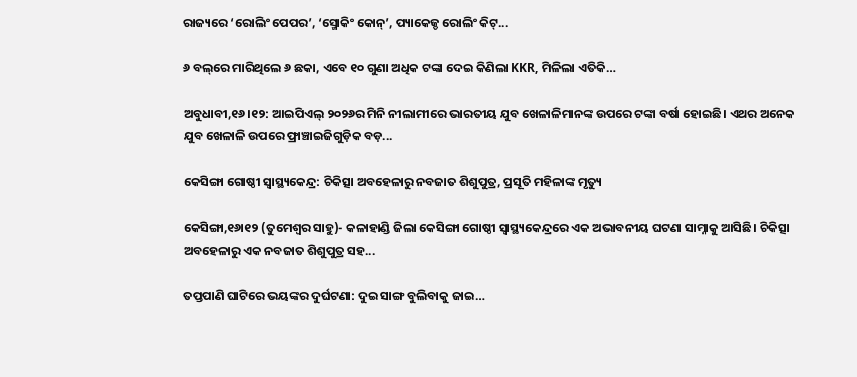ରାଜ୍ୟରେ ‘ରୋଲିଂ ପେପର’, ‘ସ୍ମୋକିଂ କୋନ୍’, ପ୍ୟାକେଜ୍ଡ ରୋଲିଂ କିଟ୍...

୬ ବଲ୍‌ରେ ମାରିଥିଲେ ୬ ଛକା, ଏବେ ୧୦ ଗୁଣା ଅଧିକ ଟଙ୍କା ଦେଇ କିଣିଲା KKR, ମିଳିଲା ଏତିକି…

ଅବୁଧାବୀ,୧୬।୧୨: ଆଇପିଏଲ୍‌ ୨୦୨୬ର ମିନି ନୀଲାମୀରେ ଭାରତୀୟ ଯୁବ ଖେଳାଳିମାନଙ୍କ ଉପରେ ଟଙ୍କା ବର୍ଷା ହୋଇଛି। ଏଥର ଅନେକ ଯୁବ ଖେଳାଳି ଉପରେ ଫ୍ରାଞ୍ଚାଇଜିଗୁଡ଼ିକ ବଡ଼...

କେସିଙ୍ଗା ଗୋଷ୍ଠୀ ସ୍ବାସ୍ଥ୍ୟକେନ୍ଦ୍ର: ଚିକିତ୍ସା ଅବହେଳାରୁ ନବଜାତ ଶିଶୁପୁତ୍ର, ପ୍ରସୂତି ମହିଳାଙ୍କ ମୃତ୍ୟୁ

କେସିଙ୍ଗା,୧୬ା୧୨ (ତୁମେଶ୍ୱର ସାହୁ)- କଳାହାଣ୍ଡି ଜିଲା କେସିଙ୍ଗା ଗୋଷ୍ଠୀ ସ୍ବାସ୍ଥ୍ୟକେନ୍ଦ୍ରରେ ଏକ ଅଭାବନୀୟ ଘଟଣା ସାମ୍ନାକୁ ଆସିଛି। ଚିକିତ୍ସା ଅବହେଳାରୁ ଏକ ନବଜାତ ଶିଶୁପୁତ୍ର ସହ...

ତପ୍ତପାଣି ଘାଟିରେ ଭୟଙ୍କର ଦୁର୍ଘଟଣା: ଦୁଇ ସାଙ୍ଗ ବୁଲିବାକୁ ଜାଇ…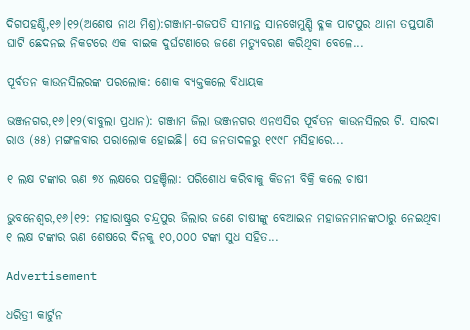ଦିଗପହଣ୍ଡି,୧୬।୧୨(ଅଶେଷ ନାଥ ମିଶ୍ର):ଗଞ୍ଜାମ-ଗଜପତି ସୀମାନ୍ତ ସାନଖେମୁଣ୍ଡି ବ୍ଳକ ପାଟପୁର ଥାନା ତପ୍ତପାଣି ଘାଟି ଛେଦନଇ ନିକଟରେ ଏକ ବାଇକ ଦୁର୍ଘଟଣାରେ ଜଣେ ମତ୍ୟୁବରଣ କରିଥିବା ବେଳେ...

ପୂର୍ବତନ କାଉନସିଲରଙ୍କ ପରଲୋକ: ଶୋକ ବ୍ୟକ୍ତକଲେ ବିଧାୟକ

ଭଞ୍ଜନଗର,୧୬।୧୨(ବାବୁଲା ପ୍ରଧାନ): ଗଞ୍ଜାମ ଜିଲା ଭଞ୍ଜନଗର ଏନଏସିର ପୂର୍ବତନ କାଉନସିଲର ଟି. ସାରଦା ରାଓ (୫୫) ମଙ୍ଗଳବାର ପରାଲୋକ ହୋଇଛି। ସେ ଜନତାଦଳରୁ ୧୯୯୮ ମସିହାରେ...

୧ ଲକ୍ଷ ଟଙ୍କାର ଋଣ ୭୪ ଲକ୍ଷରେ ପହଞ୍ଚିଲା: ପରିଶୋଧ କରିବାକୁ କିଡନୀ ବିକ୍ରି କଲେ ଚାଷୀ

ଭୁବନେଶ୍ୱର,୧୬।୧୨: ମହାରାଷ୍ଟ୍ରର ଚନ୍ଦ୍ରପୁର ଜିଲାର ଜଣେ ଚାଷୀଙ୍କୁ ବେଆଇନ ମହାଜନମାନଙ୍କଠାରୁ ନେଇଥିବା ୧ ଲକ୍ଷ ଟଙ୍କାର ଋଣ ଶେଷରେ ଦିନକୁ ୧୦,୦୦୦ ଟଙ୍କା ସୁଧ ସହିତ...

Advertisement

ଧରିତ୍ରୀ କାର୍ଟୁନ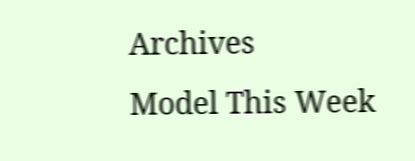Archives
Model This Week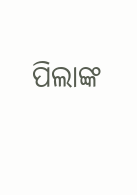ପିଲାଙ୍କ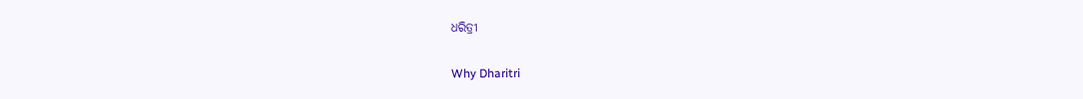ଧରିତ୍ରୀ

Why Dharitri